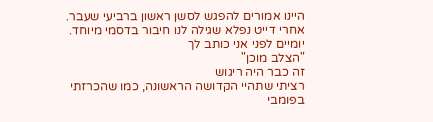היינו אמורים להפגש לסשן ראשון ברביעי שעבר.
אחרי דייט נפלא שגילה לנו חיבור בדסמי מיוחד.
יומיים לפני אני כותב לך
"הצלב מוכן"
זה כבר היה ריגוש
רציתי שתהיי הקדושה הראשונה, כמו שהכרזתי בפומבי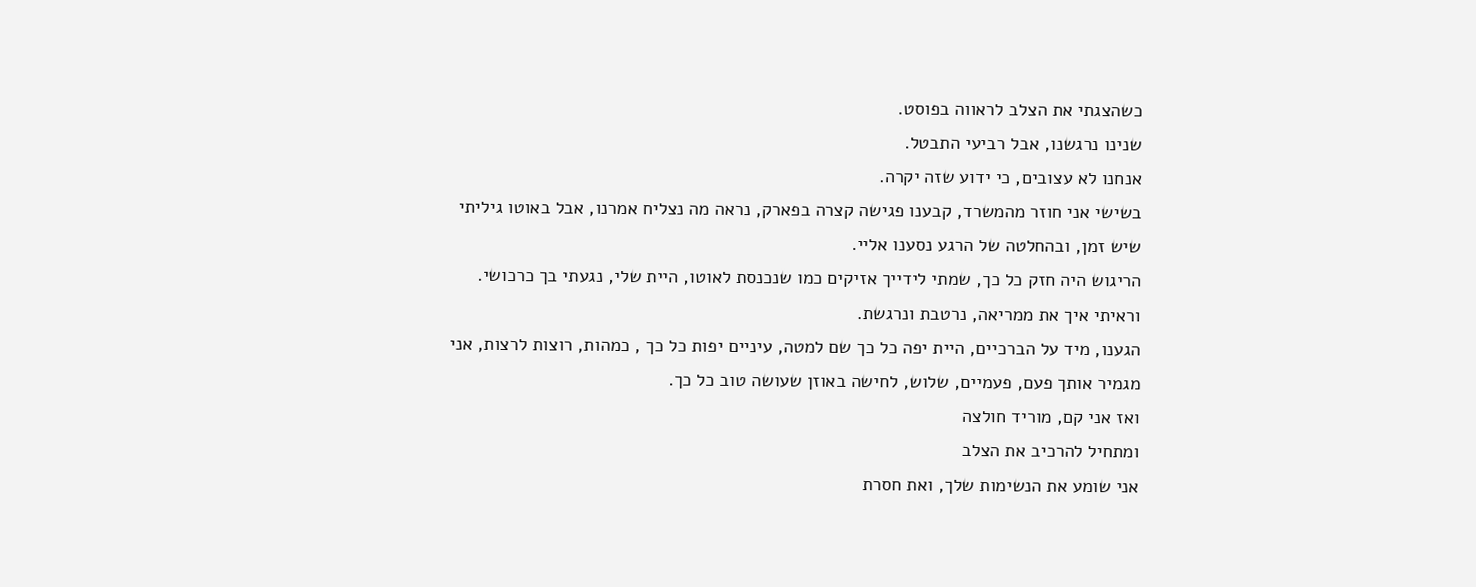כשהצגתי את הצלב לראווה בפוסט.
שנינו נרגשנו, אבל רביעי התבטל.
אנחנו לא עצובים, כי ידוע שזה יקרה.
בשישי אני חוזר מהמשרד, קבענו פגישה קצרה בפארק, נראה מה נצליח אמרנו, אבל באוטו גיליתי שיש זמן, ובהחלטה של הרגע נסענו אליי.
הריגוש היה חזק כל כך, שמתי לידייך אזיקים כמו שנכנסת לאוטו, היית שלי, נגעתי בך כרכושי. וראיתי איך את ממריאה, נרטבת ונרגשת.
הגענו, מיד על הברכיים, היית יפה כל כך שם למטה, עיניים יפות כל כך , כמהות, רוצות לרצות, אני מגמיר אותך פעם, פעמיים, שלוש, לחישה באוזן שעושה טוב כל כך.
ואז אני קם, מוריד חולצה
ומתחיל להרכיב את הצלב
אני שומע את הנשימות שלך, ואת חסרת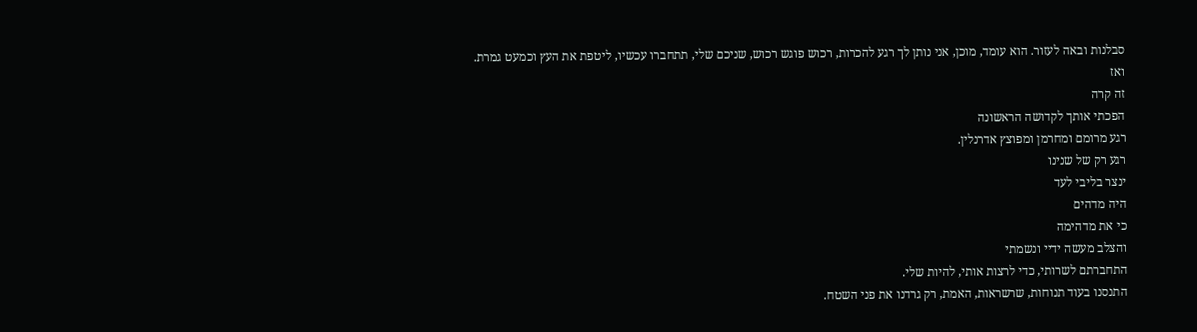סבלנות ובאה לעזור. הוא עומד, מוכן, אני נותן לך רגע להכרות, רכוש פוגש רכוש, שניכם שלי, תתחברו עכשיו, ליטפת את העץ וכמעט גמרת.
ואז
זה קרה
הפכתי אותך לקדושה הראשונה
רגע מרומם ומחרמן ומפוצץ אדרנלין.
רגע רק של שנינו
ינצר בליבי לעד
היה מדהים
כי את מדהימה
והצלב מעשה ידיי ונשמתי
התחברתם לשרותי, כדי לרצות אותי, להיות שלי.
התנסנו בעוד תנוחות, שרשראות, האמת, רק גרדנו את פני השטח.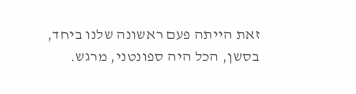זאת הייתה פעם ראשונה שלנו ביחד, בסשן, הכל היה ספונטני, מרגש.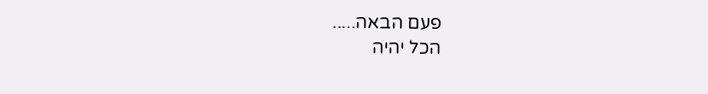פעם הבאה.....
הכל יהיה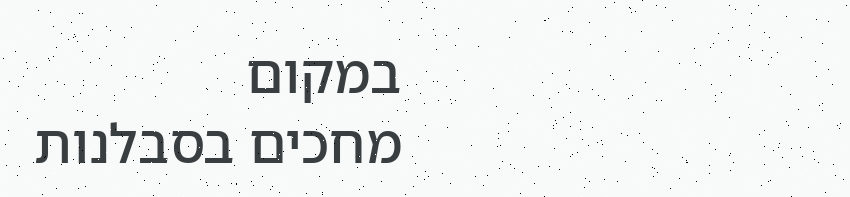במקום
מחכים בסבלנות